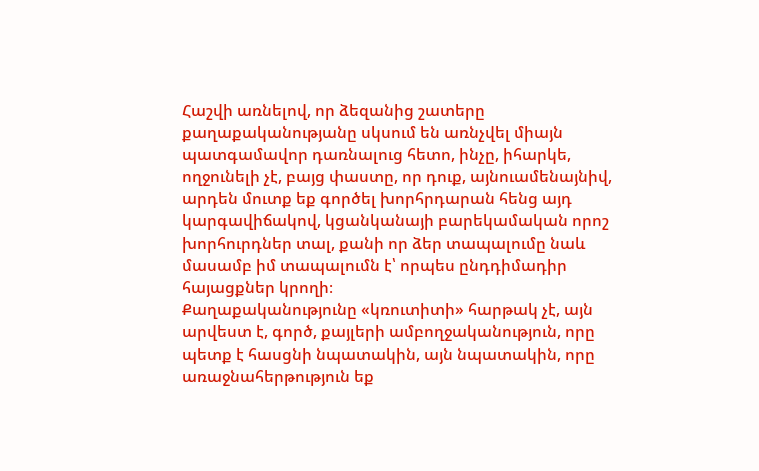Հաշվի առնելով, որ ձեզանից շատերը քաղաքականությանը սկսում են առնչվել միայն պատգամավոր դառնալուց հետո, ինչը, իհարկե, ողջունելի չէ, բայց փաստը, որ դուք, այնուամենայնիվ, արդեն մուտք եք գործել խորհրդարան հենց այդ կարգավիճակով, կցանկանայի բարեկամական որոշ խորհուրդներ տալ, քանի որ ձեր տապալումը նաև մասամբ իմ տապալումն է՝ որպես ընդդիմադիր հայացքներ կրողի։
Քաղաքականությունը «կռուտիտի» հարթակ չէ, այն արվեստ է, գործ, քայլերի ամբողջականություն, որը պետք է հասցնի նպատակին, այն նպատակին, որը առաջնահերթություն եք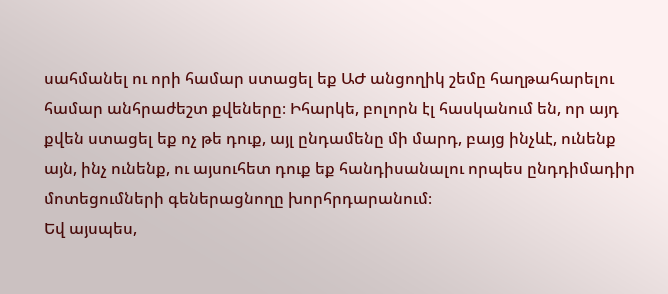սահմանել ու որի համար ստացել եք ԱԺ անցողիկ շեմը հաղթահարելու համար անհրաժեշտ քվեները։ Իհարկե, բոլորն էլ հասկանում են, որ այդ քվեն ստացել եք ոչ թե դուք, այլ ընդամենը մի մարդ, բայց ինչևէ, ունենք այն, ինչ ունենք, ու այսուհետ դուք եք հանդիսանալու որպես ընդդիմադիր մոտեցումների գեներացնողը խորհրդարանում։
Եվ այսպես,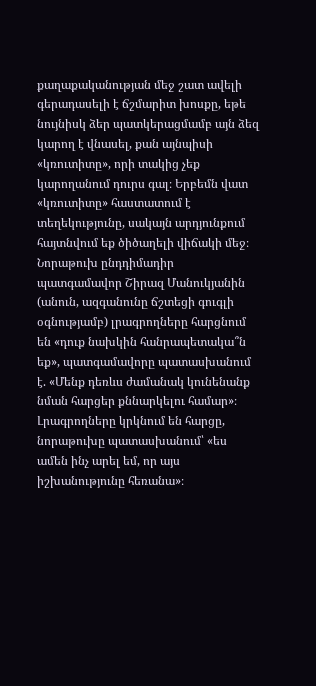քաղաքականության մեջ շատ ավելի գերադասելի է ճշմարիտ խոսքը, եթե նույնիսկ ձեր պատկերացմամբ այն ձեզ կարող է վնասել, քան այնպիսի «կռուտիտը», որի տակից չեք կարողանում դուրս գալ։ Երբեմն վատ «կռուտիտը» հաստատում է տեղեկությունը, սակայն արդյունքում հայտնվում եք ծիծաղելի վիճակի մեջ։
Նորաթուխ ընդդիմադիր պատգամավոր Շիրազ Մանուկյանին (անուն, ազգանունը ճշտեցի գուգլի օգնությամբ) լրագրողները հարցնում են «դուք նախկին հանրապետակա՞ն եք», պատգամավորը պատասխանում է. «Մենք դեռևս ժամանակ կունենանք նման հարցեր քննարկելու համար»։ Լրագրողները կրկնում են հարցը, նորաթուխը պատասխանում՝ «ես ամեն ինչ արել եմ, որ այս իշխանությունը հեռանա»։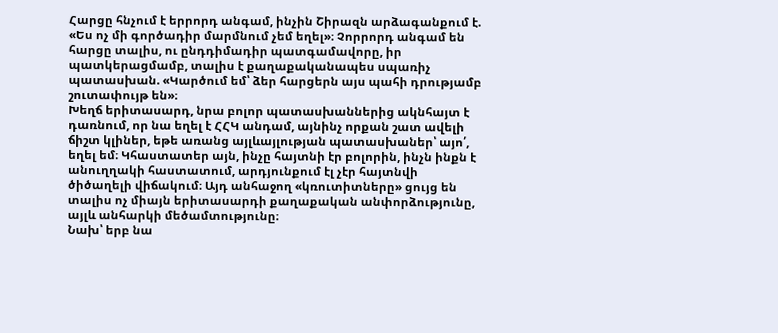Հարցը հնչում է երրորդ անգամ, ինչին Շիրազն արձագանքում է. «Ես ոչ մի գործադիր մարմնում չեմ եղել»։ Չորրորդ անգամ են հարցը տալիս, ու ընդդիմադիր պատգամավորը, իր պատկերացմամբ, տալիս է քաղաքականապես սպառիչ պատասխան. «Կարծում եմ՝ ձեր հարցերն այս պահի դրությամբ շուտափույթ են»։
Խեղճ երիտասարդ, նրա բոլոր պատասխաններից ակնհայտ է դառնում, որ նա եղել է ՀՀԿ անդամ, այնինչ որքան շատ ավելի ճիշտ կլիներ, եթե առանց այլևայլության պատասխաներ՝ այո՛, եղել եմ։ Կհաստատեր այն, ինչը հայտնի էր բոլորին, ինչն ինքն է անուղղակի հաստատում, արդյունքում էլ չէր հայտնվի ծիծաղելի վիճակում։ Այդ անհաջող «կռուտիտները» ցույց են տալիս ոչ միայն երիտասարդի քաղաքական անփորձությունը, այլև անհարկի մեծամտությունը։
Նախ՝ երբ նա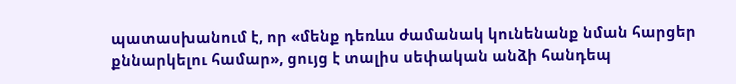պատասխանում է, որ «մենք դեռևս ժամանակ կունենանք նման հարցեր քննարկելու համար», ցույց է տալիս սեփական անձի հանդեպ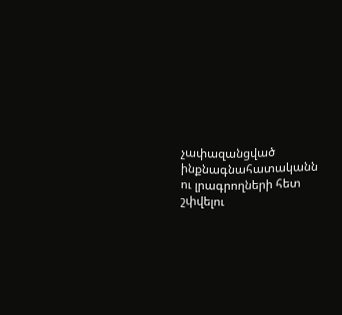չափազանցված ինքնագնահատականն ու լրագրողների հետ շփվելու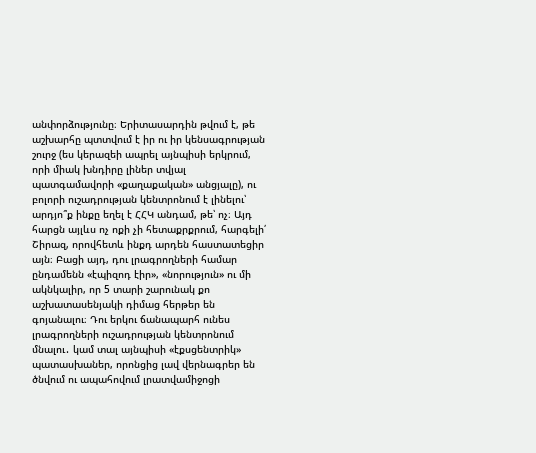անփորձությունը։ Երիտասարդին թվում է, թե աշխարհը պտտվում է իր ու իր կենսագրության շուրջ (ես կերազեի ապրել այնպիսի երկրում, որի միակ խնդիրը լիներ տվյալ պատգամավորի «քաղաքական» անցյալը), ու բոլորի ուշադրության կենտրոնում է լինելու՝ արդյո՞ք ինքը եղել է ՀՀԿ անդամ, թե՝ ոչ։ Այդ հարցն այլևս ոչ ոքի չի հետաքրքրում, հարգելի՛ Շիրազ, որովհետև ինքդ արդեն հաստատեցիր այն։ Բացի այդ, դու լրագրողների համար ընդամենն «էպիզոդ էիր», «նորություն» ու մի ակնկալիր, որ 5 տարի շարունակ քո աշխատասենյակի դիմաց հերթեր են գոյանալու։ Դու երկու ճանապարհ ունես լրագրողների ուշադրության կենտրոնում մնալու․ կամ տալ այնպիսի «էքսցենտրիկ» պատասխաներ, որոնցից լավ վերնագրեր են ծնվում ու ապահովում լրատվամիջոցի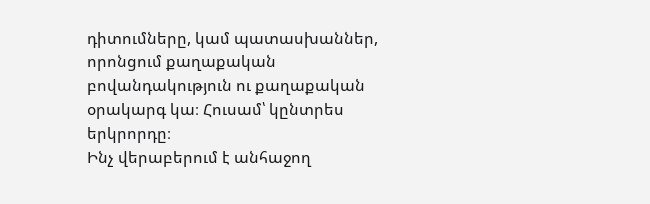դիտումները, կամ պատասխաններ, որոնցում քաղաքական բովանդակություն ու քաղաքական օրակարգ կա։ Հուսամ՝ կընտրես երկրորդը։
Ինչ վերաբերում է անհաջող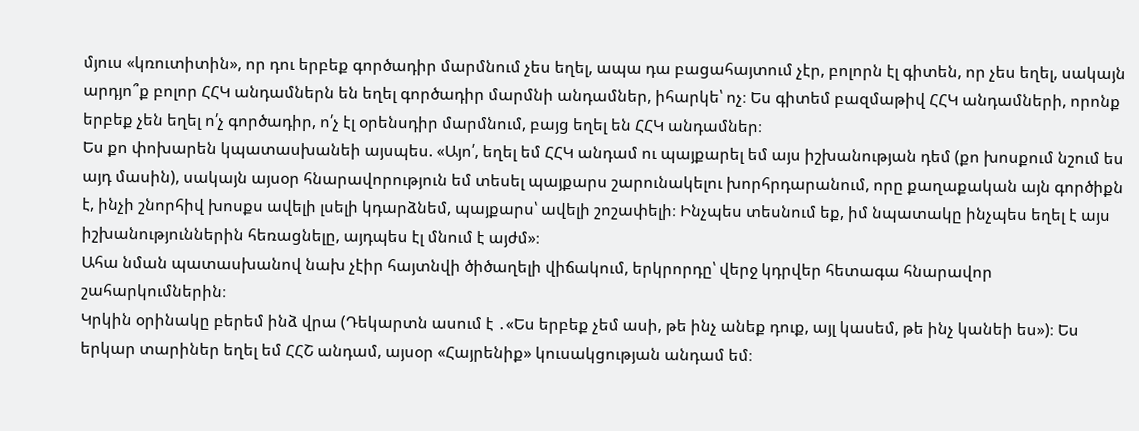մյուս «կռուտիտին», որ դու երբեք գործադիր մարմնում չես եղել, ապա դա բացահայտում չէր, բոլորն էլ գիտեն, որ չես եղել, սակայն արդյո՞ք բոլոր ՀՀԿ անդամներն են եղել գործադիր մարմնի անդամներ, իհարկե՝ ոչ։ Ես գիտեմ բազմաթիվ ՀՀԿ անդամների, որոնք երբեք չեն եղել ո՛չ գործադիր, ո՛չ էլ օրենսդիր մարմնում, բայց եղել են ՀՀԿ անդամներ։
Ես քո փոխարեն կպատասխանեի այսպես. «Այո՛, եղել եմ ՀՀԿ անդամ ու պայքարել եմ այս իշխանության դեմ (քո խոսքում նշում ես այդ մասին), սակայն այսօր հնարավորություն եմ տեսել պայքարս շարունակելու խորհրդարանում, որը քաղաքական այն գործիքն է, ինչի շնորհիվ խոսքս ավելի լսելի կդարձնեմ, պայքարս՝ ավելի շոշափելի։ Ինչպես տեսնում եք, իմ նպատակը ինչպես եղել է այս իշխանություններին հեռացնելը, այդպես էլ մնում է այժմ»։
Ահա նման պատասխանով նախ չէիր հայտնվի ծիծաղելի վիճակում, երկրորդը՝ վերջ կդրվեր հետագա հնարավոր շահարկումներին։
Կրկին օրինակը բերեմ ինձ վրա (Դեկարտն ասում է ․«Ես երբեք չեմ ասի, թե ինչ անեք դուք, այլ կասեմ, թե ինչ կանեի ես»)։ Ես երկար տարիներ եղել եմ ՀՀՇ անդամ, այսօր «Հայրենիք» կուսակցության անդամ եմ։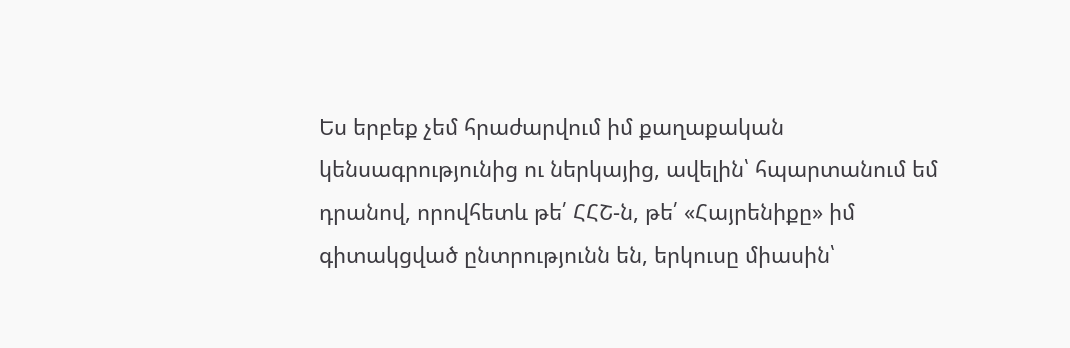Ես երբեք չեմ հրաժարվում իմ քաղաքական կենսագրությունից ու ներկայից, ավելին՝ հպարտանում եմ դրանով, որովհետև թե՛ ՀՀՇ-ն, թե՛ «Հայրենիքը» իմ գիտակցված ընտրությունն են, երկուսը միասին՝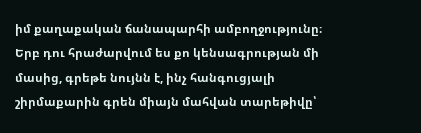իմ քաղաքական ճանապարհի ամբողջությունը։ Երբ դու հրաժարվում ես քո կենսագրության մի մասից, գրեթե նույնն է, ինչ հանգուցյալի շիրմաքարին գրեն միայն մահվան տարեթիվը՝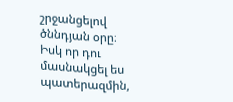շրջանցելով ծննդյան օրը։
Իսկ որ դու մասնակցել ես պատերազմին,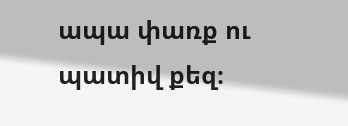ապա փառք ու պատիվ քեզ։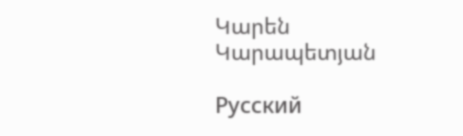Կարեն Կարապետյան

Русский